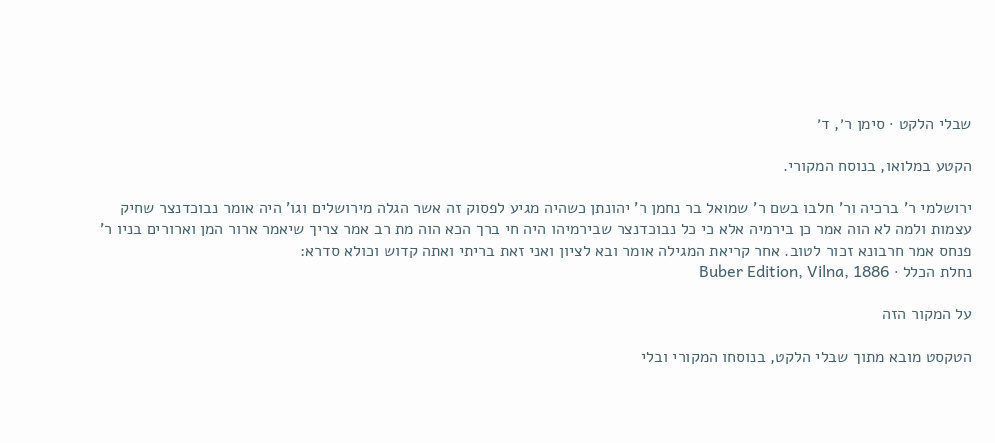שבלי הלקט · סימן ר׳, ד׳

הקטע במלואו, בנוסח המקורי.

ירושלמי ר' ברכיה ור' חלבו בשם ר' שמואל בר נחמן ר' יהונתן כשהיה מגיע לפסוק זה אשר הגלה מירושלים וגו' היה אומר נבוכדנצר שחיק עצמות ולמה לא הוה אמר כן בירמיה אלא כי כל נבוכדנצר שבירמיהו היה חי ברך הכא הוה מת רב אמר צריך שיאמר ארור המן וארורים בניו ר' פנחס אמר חרבונא זכור לטוב. אחר קריאת המגילה אומר ובא לציון ואני זאת בריתי ואתה קדוש וכולא סדרא:
נחלת הכלל · Buber Edition, Vilna, 1886

על המקור הזה

הטקסט מובא מתוך שבלי הלקט, בנוסחו המקורי ובלי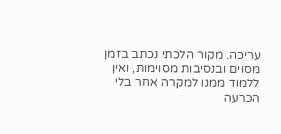עריכה. מקור הלכתי נכתב בזמן מסוים ובנסיבות מסוימות, ואין ללמוד ממנו למקרה אחר בלי הכרעה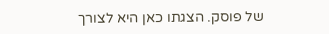של פוסק. הצגתו כאן היא לצורך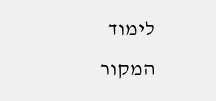לימוד המקור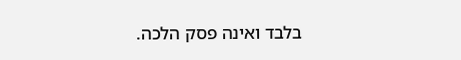בלבד ואינה פסק הלכה.